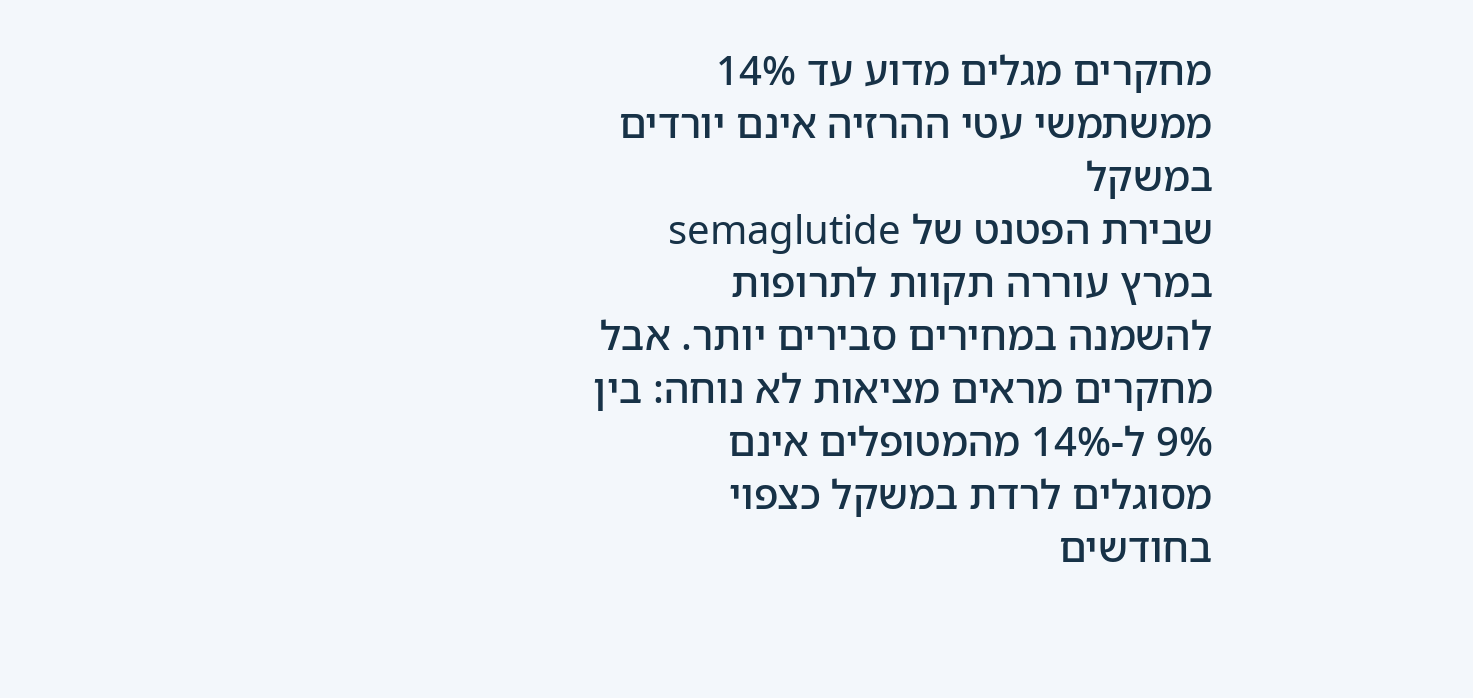מחקרים מגלים מדוע עד 14% ממשתמשי עטי ההרזיה אינם יורדים במשקל
שבירת הפטנט של semaglutide במרץ עוררה תקוות לתרופות להשמנה במחירים סבירים יותר. אבל מחקרים מראים מציאות לא נוחה: בין 9% ל-14% מהמטופלים אינם מסוגלים לרדת במשקל כצפוי בחודשים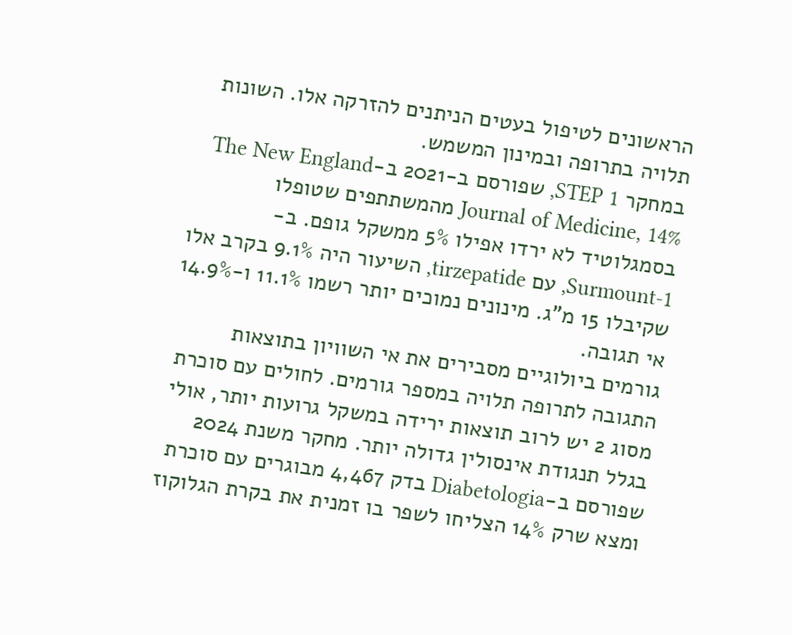הראשונים לטיפול בעטים הניתנים להזרקה אלו. השונות תלויה בתרופה ובמינון המשמש.
במחקר STEP 1, שפורסם ב-2021 ב-The New England Journal of Medicine, 14% מהמשתתפים שטופלו בסמגלוטיד לא ירדו אפילו 5% ממשקל גופם. ב-Surmount-1, עם tirzepatide, השיעור היה 9.1% בקרב אלו שקיבלו 15 מ”ג. מינונים נמוכים יותר רשמו 11.1% ו-14.9% אי תגובה.
גורמים ביולוגיים מסבירים את אי השוויון בתוצאות
התגובה לתרופה תלויה במספר גורמים. לחולים עם סוכרת מסוג 2 יש לרוב תוצאות ירידה במשקל גרועות יותר, אולי בגלל תנגודת אינסולין גדולה יותר. מחקר משנת 2024 שפורסם ב-Diabetologia בדק 4,467 מבוגרים עם סוכרת ומצא שרק 14% הצליחו לשפר בו זמנית את בקרת הגלוקוז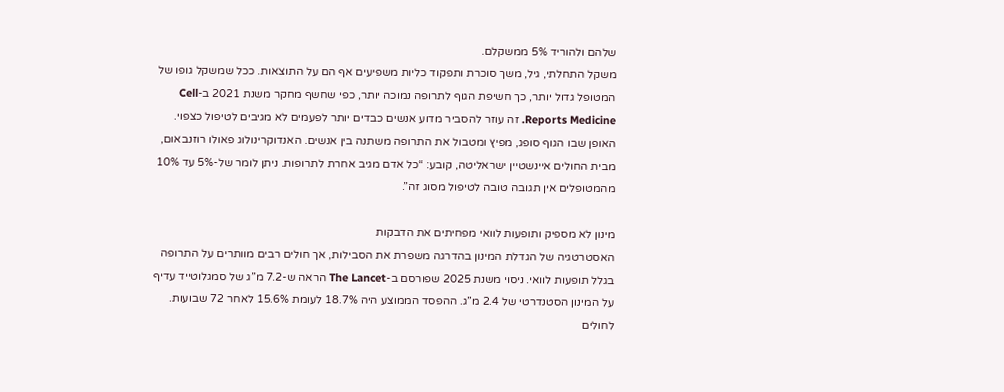שלהם ולהוריד 5% ממשקלם.
משקל התחלתי, גיל, משך סוכרת ותפקוד כליות משפיעים אף הם על התוצאות. ככל שמשקל גופו של המטופל גדול יותר, כך חשיפת הגוף לתרופה נמוכה יותר, כפי שחשף מחקר משנת 2021 ב-Cell Reports Medicine. זה עוזר להסביר מדוע אנשים כבדים יותר לפעמים לא מגיבים לטיפול כצפוי.
האופן שבו הגוף סופג, מפיץ ומטבול את התרופה משתנה בין אנשים. האנדוקרינולוג פאולו רוזנבאום, מבית החולים איינשטיין ישראליטה, קובע: “כל אדם מגיב אחרת לתרופות. ניתן לומר של-5% עד 10% מהמטופלים אין תגובה טובה לטיפול מסוג זה”.

מינון לא מספיק ותופעות לוואי מפחיתים את הדבקות
האסטרטגיה של הגדלת המינון בהדרגה משפרת את הסבילות, אך חולים רבים מוותרים על התרופה בגלל תופעות לוואי. ניסוי משנת 2025 שפורסם ב-The Lancet הראה ש-7.2 מ”ג של סמגלוטייד עדיף על המינון הסטנדרטי של 2.4 מ”ג. ההפסד הממוצע היה 18.7% לעומת 15.6% לאחר 72 שבועות. לחולים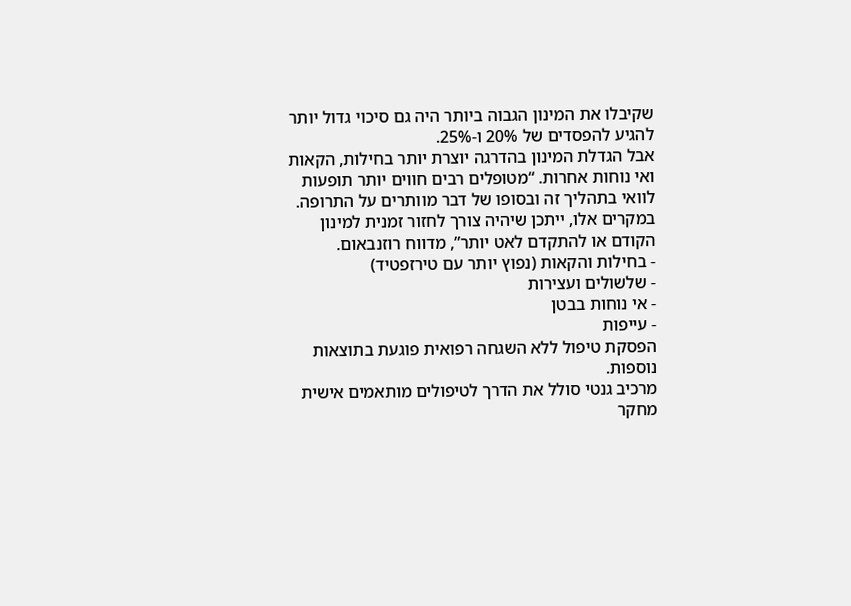שקיבלו את המינון הגבוה ביותר היה גם סיכוי גדול יותר להגיע להפסדים של 20% ו-25%.
אבל הגדלת המינון בהדרגה יוצרת יותר בחילות, הקאות ואי נוחות אחרות. “מטופלים רבים חווים יותר תופעות לוואי בתהליך זה ובסופו של דבר מוותרים על התרופה. במקרים אלו, ייתכן שיהיה צורך לחזור זמנית למינון הקודם או להתקדם לאט יותר”, מדווח רוזנבאום.
- בחילות והקאות (נפוץ יותר עם טירזפטיד)
- שלשולים ועצירות
- אי נוחות בבטן
- עייפות
הפסקת טיפול ללא השגחה רפואית פוגעת בתוצאות נוספות.
מרכיב גנטי סולל את הדרך לטיפולים מותאמים אישית
מחקר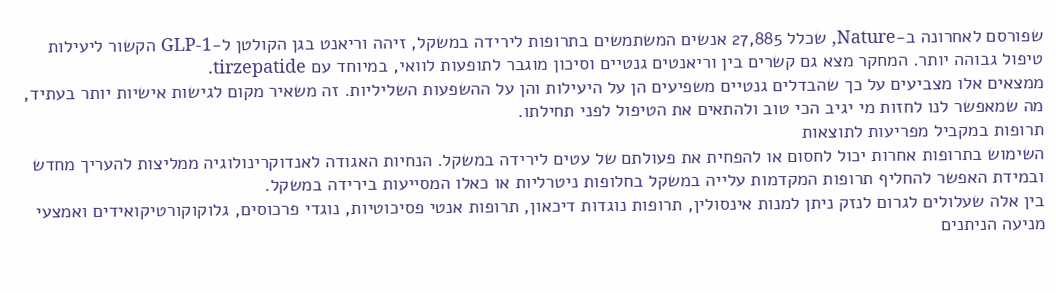שפורסם לאחרונה ב-Nature, שכלל 27,885 אנשים המשתמשים בתרופות לירידה במשקל, זיהה וריאנט בגן הקולטן ל-GLP-1 הקשור ליעילות טיפול גבוהה יותר. המחקר מצא גם קשרים בין וריאנטים גנטיים וסיכון מוגבר לתופעות לוואי, במיוחד עם tirzepatide.
ממצאים אלו מצביעים על כך שהבדלים גנטיים משפיעים הן על היעילות והן על ההשפעות השליליות. זה משאיר מקום לגישות אישיות יותר בעתיד, מה שמאפשר לנו לחזות מי יגיב הכי טוב ולהתאים את הטיפול לפני תחילתו.
תרופות במקביל מפריעות לתוצאות
השימוש בתרופות אחרות יכול לחסום או להפחית את פעולתם של עטים לירידה במשקל. הנחיות האגודה לאנדוקרינולוגיה ממליצות להעריך מחדש ובמידת האפשר להחליף תרופות המקדמות עלייה במשקל בחלופות ניטרליות או כאלו המסייעות בירידה במשקל.
בין אלה שעלולים לגרום לנזק ניתן למנות אינסולין, תרופות נוגדות דיכאון, תרופות אנטי פסיכוטיות, נוגדי פרכוסים, גלוקוקורטיקואידים ואמצעי מניעה הניתנים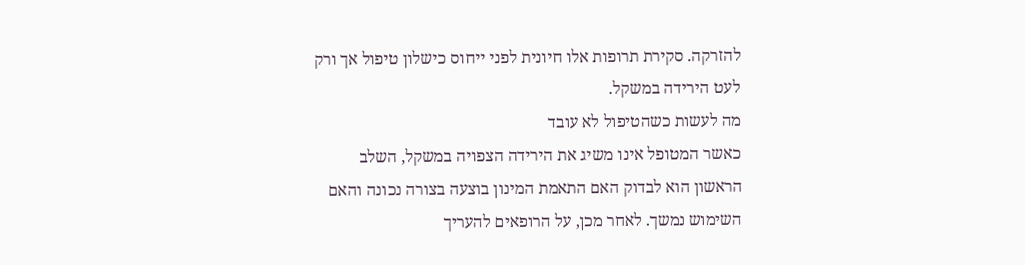להזרקה. סקירת תרופות אלו חיונית לפני ייחוס כישלון טיפול אך ורק לעט הירידה במשקל.
מה לעשות כשהטיפול לא עובד
כאשר המטופל אינו משיג את הירידה הצפויה במשקל, השלב הראשון הוא לבדוק האם התאמת המינון בוצעה בצורה נכונה והאם השימוש נמשך. לאחר מכן, על הרופאים להעריך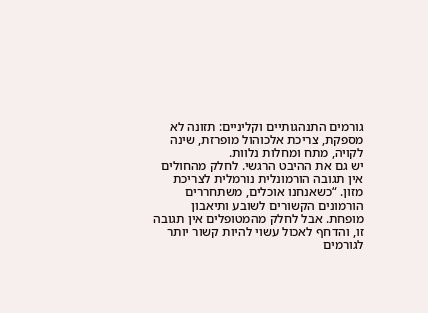גורמים התנהגותיים וקליניים: תזונה לא מספקת, צריכת אלכוהול מופרזת, שינה לקויה, מתח ומחלות נלוות.
יש גם את ההיבט הרגשי. לחלק מהחולים אין תגובה הורמונלית נורמלית לצריכת מזון. “כשאנחנו אוכלים, משתחררים הורמונים הקשורים לשובע ותיאבון מופחת. אבל לחלק מהמטופלים אין תגובה זו, והדחף לאכול עשוי להיות קשור יותר לגורמים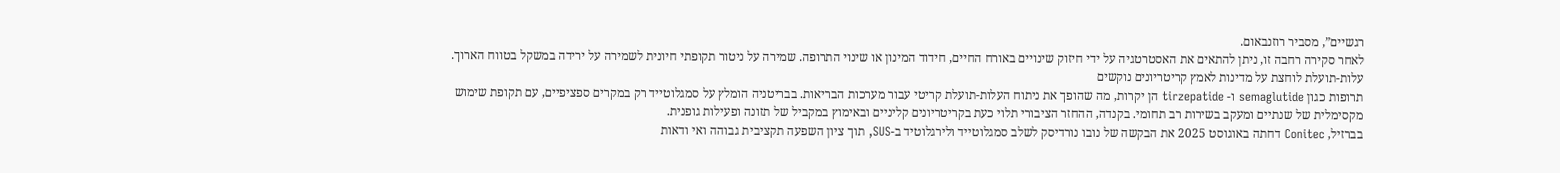רגשיים”, מסביר רוזנבאום.
לאחר סקירה רחבה זו, ניתן להתאים את האסטרטגיה על ידי חיזוק שינויים באורח החיים, חידוד המינון או שינוי התרופה. שמירה על ניטור תקופתי חיונית לשמירה על ירידה במשקל בטווח הארוך.
עלות-תועלת לוחצת על מדינות לאמץ קריטריונים נוקשים
תרופות כגון semaglutide ו- tirzepatide הן יקרות, מה שהופך את ניתוח העלות-תועלת קריטי עבור מערכות הבריאות. בבריטניה הומלץ על סמגלוטייד רק במקרים ספציפיים, עם תקופת שימוש מקסימלית של שנתיים ומעקב בשירות רב תחומי. בקנדה, ההחזר הציבורי תלוי כעת בקריטריונים קליניים ובאימוץ במקביל של תזונה ופעילות גופנית.
בברזיל, Conitec דחתה באוגוסט 2025 את הבקשה של נובו נורדיסק לשלב סמגלוטייד ולירגלוטיד ב-SUS, תוך ציון השפעה תקציבית גבוהה ואי ודאות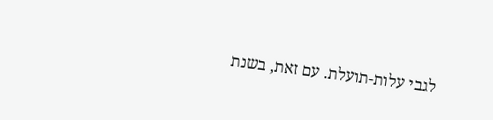לגבי עלות-תועלת. עם זאת, בשנת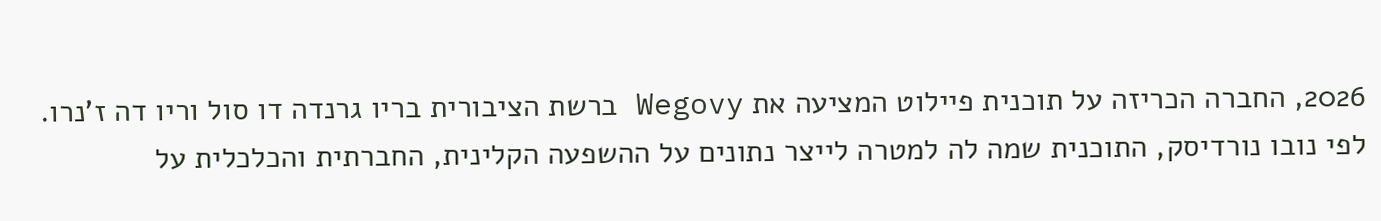2026, החברה הכריזה על תוכנית פיילוט המציעה את Wegovy ברשת הציבורית בריו גרנדה דו סול וריו דה ז’נרו.
לפי נובו נורדיסק, התוכנית שמה לה למטרה לייצר נתונים על ההשפעה הקלינית, החברתית והכלכלית על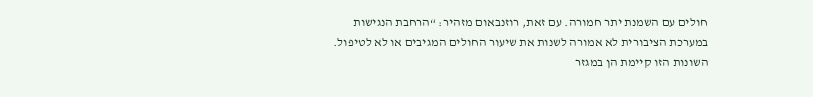חולים עם השמנת יתר חמורה. עם זאת, רוזנבאום מזהיר: “הרחבת הנגישות במערכת הציבורית לא אמורה לשנות את שיעור החולים המגיבים או לא לטיפול. השונות הזו קיימת הן במגזר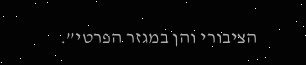הציבורי והן במגזר הפרטי”.